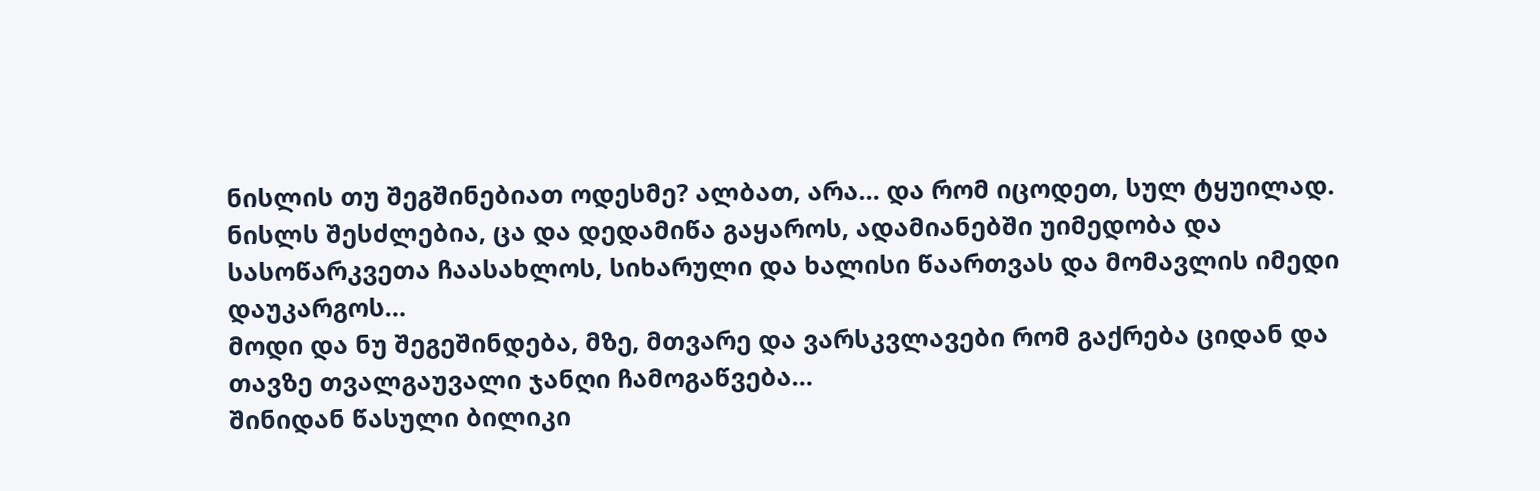ნისლის თუ შეგშინებიათ ოდესმე? ალბათ, არა… და რომ იცოდეთ, სულ ტყუილად. ნისლს შესძლებია, ცა და დედამიწა გაყაროს, ადამიანებში უიმედობა და სასოწარკვეთა ჩაასახლოს, სიხარული და ხალისი წაართვას და მომავლის იმედი დაუკარგოს…
მოდი და ნუ შეგეშინდება, მზე, მთვარე და ვარსკვლავები რომ გაქრება ციდან და თავზე თვალგაუვალი ჯანღი ჩამოგაწვება…
შინიდან წასული ბილიკი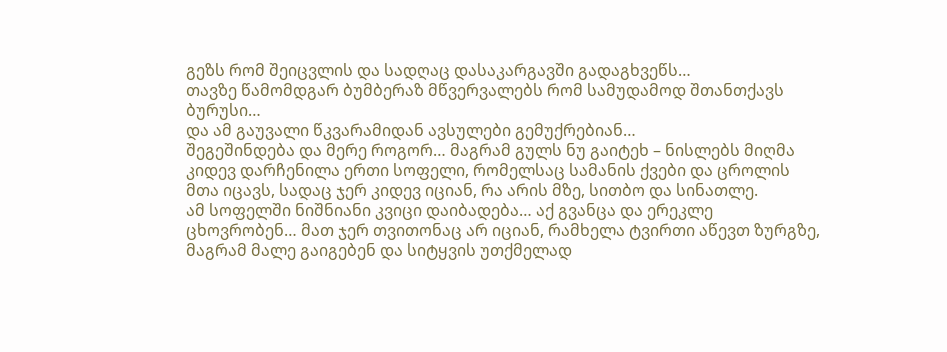გეზს რომ შეიცვლის და სადღაც დასაკარგავში გადაგხვეწს…
თავზე წამომდგარ ბუმბერაზ მწვერვალებს რომ სამუდამოდ შთანთქავს ბურუსი…
და ამ გაუვალი წკვარამიდან ავსულები გემუქრებიან…
შეგეშინდება და მერე როგორ… მაგრამ გულს ნუ გაიტეხ – ნისლებს მიღმა კიდევ დარჩენილა ერთი სოფელი, რომელსაც სამანის ქვები და ცროლის მთა იცავს, სადაც ჯერ კიდევ იციან, რა არის მზე, სითბო და სინათლე.
ამ სოფელში ნიშნიანი კვიცი დაიბადება… აქ გვანცა და ერეკლე ცხოვრობენ… მათ ჯერ თვითონაც არ იციან, რამხელა ტვირთი აწევთ ზურგზე, მაგრამ მალე გაიგებენ და სიტყვის უთქმელად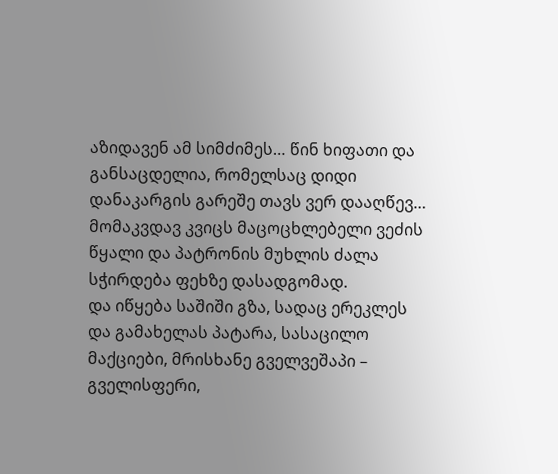აზიდავენ ამ სიმძიმეს… წინ ხიფათი და განსაცდელია, რომელსაც დიდი დანაკარგის გარეშე თავს ვერ დააღწევ… მომაკვდავ კვიცს მაცოცხლებელი ვეძის წყალი და პატრონის მუხლის ძალა სჭირდება ფეხზე დასადგომად.
და იწყება საშიში გზა, სადაც ერეკლეს და გამახელას პატარა, სასაცილო მაქციები, მრისხანე გველვეშაპი – გველისფერი,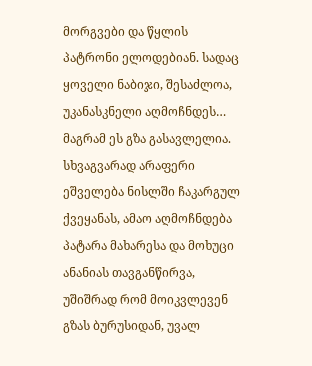მორგვები და წყლის პატრონი ელოდებიან. სადაც ყოველი ნაბიჯი, შესაძლოა, უკანასკნელი აღმოჩნდეს… მაგრამ ეს გზა გასავლელია. სხვაგვარად არაფერი ეშველება ნისლში ჩაკარგულ ქვეყანას, ამაო აღმოჩნდება პატარა მახარესა და მოხუცი ანანიას თავგანწირვა, უშიშრად რომ მოიკვლევენ გზას ბურუსიდან, უვალ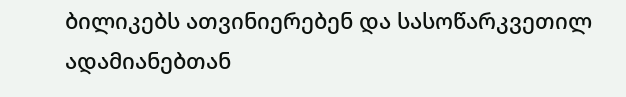ბილიკებს ათვინიერებენ და სასოწარკვეთილ ადამიანებთან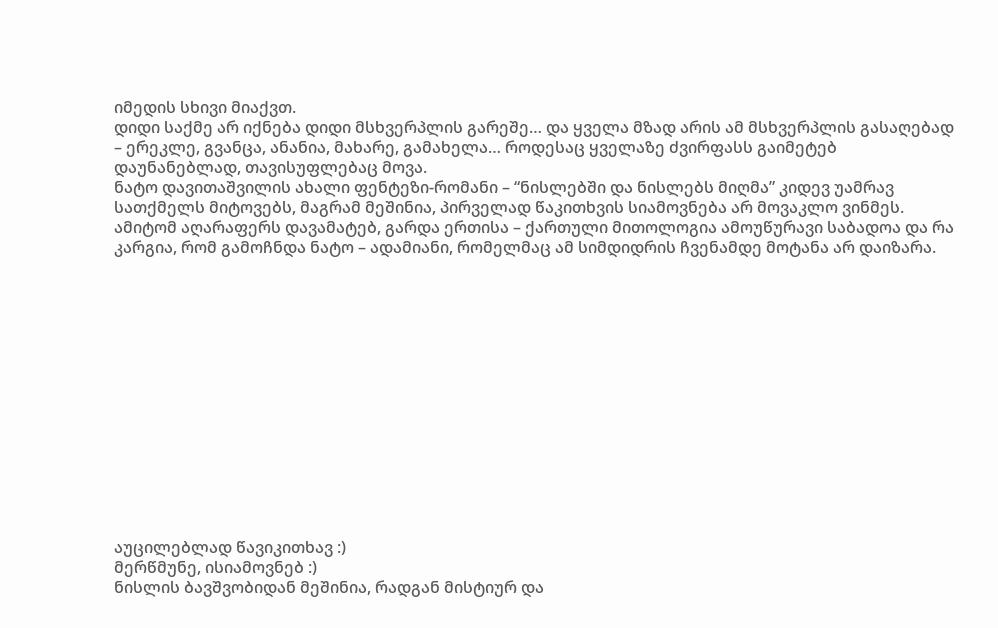იმედის სხივი მიაქვთ.
დიდი საქმე არ იქნება დიდი მსხვერპლის გარეშე… და ყველა მზად არის ამ მსხვერპლის გასაღებად – ერეკლე, გვანცა, ანანია, მახარე, გამახელა… როდესაც ყველაზე ძვირფასს გაიმეტებ დაუნანებლად, თავისუფლებაც მოვა.
ნატო დავითაშვილის ახალი ფენტეზი-რომანი – “ნისლებში და ნისლებს მიღმა” კიდევ უამრავ სათქმელს მიტოვებს, მაგრამ მეშინია, პირველად წაკითხვის სიამოვნება არ მოვაკლო ვინმეს. ამიტომ აღარაფერს დავამატებ, გარდა ერთისა – ქართული მითოლოგია ამოუწურავი საბადოა და რა კარგია, რომ გამოჩნდა ნატო – ადამიანი, რომელმაც ამ სიმდიდრის ჩვენამდე მოტანა არ დაიზარა.














აუცილებლად წავიკითხავ :)
მერწმუნე, ისიამოვნებ :)
ნისლის ბავშვობიდან მეშინია, რადგან მისტიურ და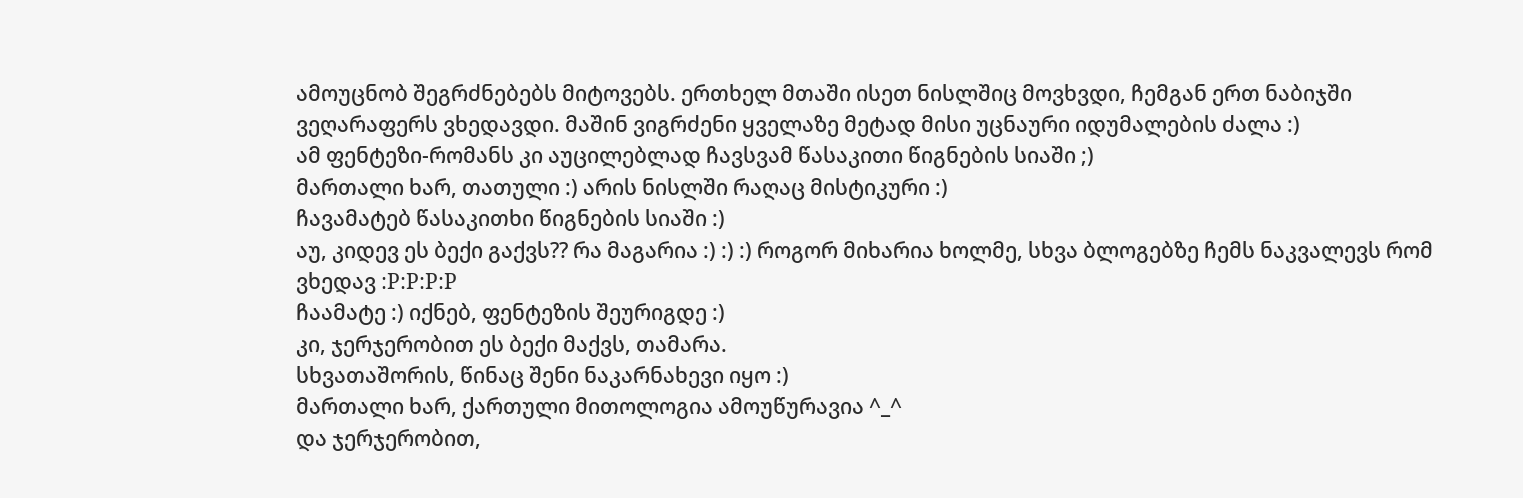ამოუცნობ შეგრძნებებს მიტოვებს. ერთხელ მთაში ისეთ ნისლშიც მოვხვდი, ჩემგან ერთ ნაბიჯში ვეღარაფერს ვხედავდი. მაშინ ვიგრძენი ყველაზე მეტად მისი უცნაური იდუმალების ძალა :)
ამ ფენტეზი-რომანს კი აუცილებლად ჩავსვამ წასაკითი წიგნების სიაში ;)
მართალი ხარ, თათული :) არის ნისლში რაღაც მისტიკური :)
ჩავამატებ წასაკითხი წიგნების სიაში :)
აუ, კიდევ ეს ბექი გაქვს?? რა მაგარია :) :) :) როგორ მიხარია ხოლმე, სხვა ბლოგებზე ჩემს ნაკვალევს რომ ვხედავ :P:P:P:P
ჩაამატე :) იქნებ, ფენტეზის შეურიგდე :)
კი, ჯერჯერობით ეს ბექი მაქვს, თამარა.
სხვათაშორის, წინაც შენი ნაკარნახევი იყო :)
მართალი ხარ, ქართული მითოლოგია ამოუწურავია ^_^
და ჯერჯერობით,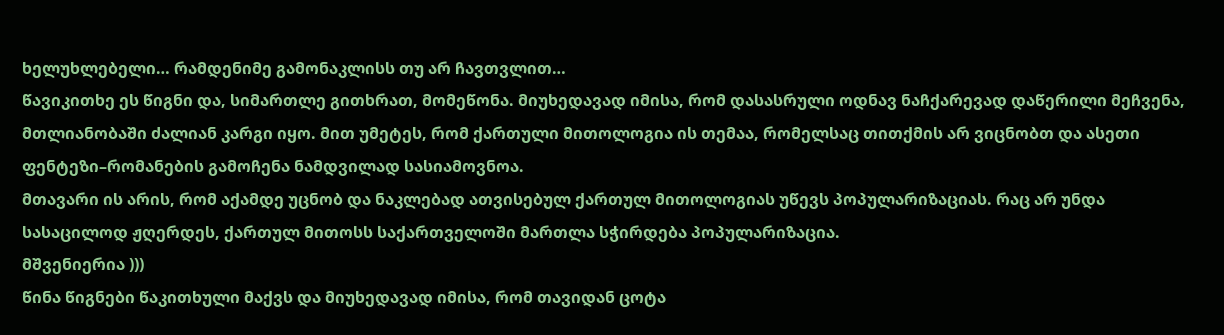ხელუხლებელი… რამდენიმე გამონაკლისს თუ არ ჩავთვლით…
წავიკითხე ეს წიგნი და, სიმართლე გითხრათ, მომეწონა. მიუხედავად იმისა, რომ დასასრული ოდნავ ნაჩქარევად დაწერილი მეჩვენა, მთლიანობაში ძალიან კარგი იყო. მით უმეტეს, რომ ქართული მითოლოგია ის თემაა, რომელსაც თითქმის არ ვიცნობთ და ასეთი ფენტეზი–რომანების გამოჩენა ნამდვილად სასიამოვნოა.
მთავარი ის არის, რომ აქამდე უცნობ და ნაკლებად ათვისებულ ქართულ მითოლოგიას უწევს პოპულარიზაციას. რაც არ უნდა სასაცილოდ ჟღერდეს, ქართულ მითოსს საქართველოში მართლა სჭირდება პოპულარიზაცია.
მშვენიერია )))
წინა წიგნები წაკითხული მაქვს და მიუხედავად იმისა, რომ თავიდან ცოტა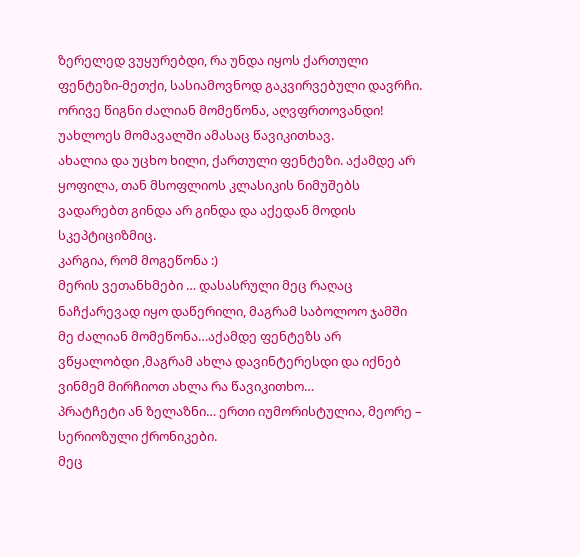ზერელედ ვუყურებდი, რა უნდა იყოს ქართული ფენტეზი-მეთქი, სასიამოვნოდ გაკვირვებული დავრჩი. ორივე წიგნი ძალიან მომეწონა, აღვფრთოვანდი! უახლოეს მომავალში ამასაც წავიკითხავ.
ახალია და უცხო ხილი, ქართული ფენტეზი. აქამდე არ ყოფილა, თან მსოფლიოს კლასიკის ნიმუშებს ვადარებთ გინდა არ გინდა და აქედან მოდის სკეპტიციზმიც.
კარგია, რომ მოგეწონა :)
მერის ვეთანხმები … დასასრული მეც რაღაც ნაჩქარევად იყო დაწერილი, მაგრამ საბოლოო ჯამში მე ძალიან მომეწონა…აქამდე ფენტეზს არ ვწყალობდი ,მაგრამ ახლა დავინტერესდი და იქნებ ვინმემ მირჩიოთ ახლა რა წავიკითხო…
პრატჩეტი ან ზელაზნი… ერთი იუმორისტულია, მეორე – სერიოზული ქრონიკები.
მეც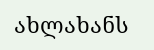ახლახანს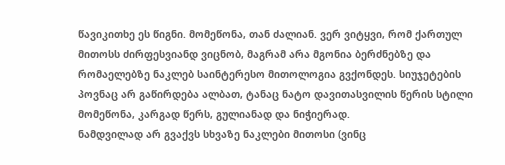წავიკითხე ეს წიგნი. მომეწონა, თან ძალიან. ვერ ვიტყვი, რომ ქართულ მითოსს ძირფესვიანდ ვიცნობ, მაგრამ არა მგონია ბერძნებზე და რომაელებზე ნაკლებ საინტერესო მითოლოგია გვქონდეს. სიუჯეტების პოვნაც არ გაწირდება ალბათ, ტანაც ნატო დავითასვილის წერის სტილი მომეწონა, კარგად წერს, გულიანად და ნიჭიერად.
ნამდვილად არ გვაქვს სხვაზე ნაკლები მითოსი (ვინც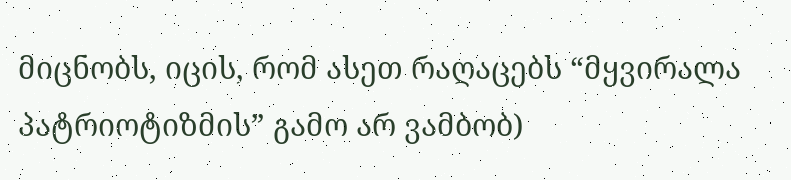მიცნობს, იცის, რომ ასეთ რაღაცებს “მყვირალა პატრიოტიზმის” გამო არ ვამბობ)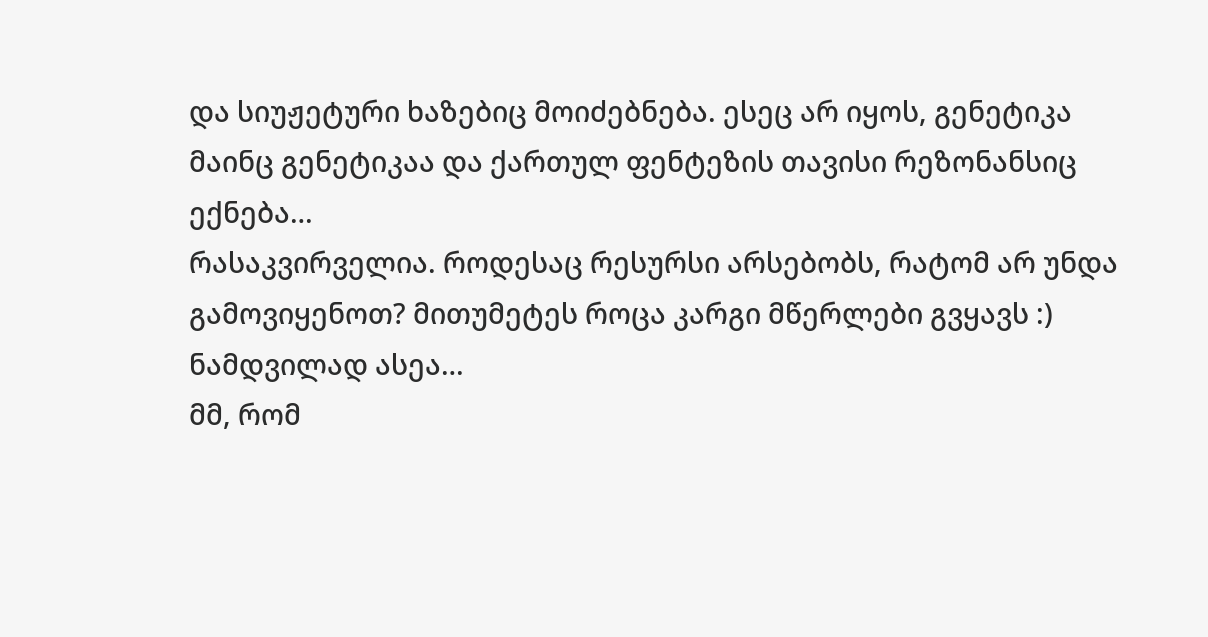და სიუჟეტური ხაზებიც მოიძებნება. ესეც არ იყოს, გენეტიკა მაინც გენეტიკაა და ქართულ ფენტეზის თავისი რეზონანსიც ექნება…
რასაკვირველია. როდესაც რესურსი არსებობს, რატომ არ უნდა გამოვიყენოთ? მითუმეტეს როცა კარგი მწერლები გვყავს :)
ნამდვილად ასეა…
მმ, რომ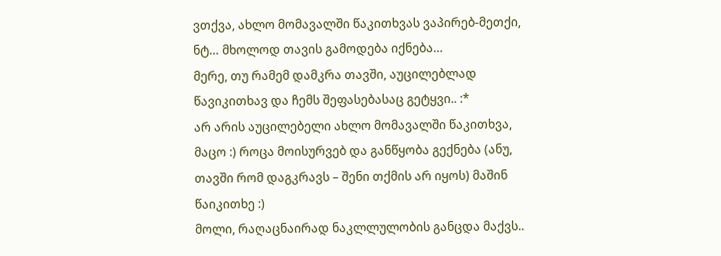ვთქვა, ახლო მომავალში წაკითხვას ვაპირებ-მეთქი, ნტ… მხოლოდ თავის გამოდება იქნება…
მერე, თუ რამემ დამკრა თავში, აუცილებლად წავიკითხავ და ჩემს შეფასებასაც გეტყვი.. :*
არ არის აუცილებელი ახლო მომავალში წაკითხვა, მაცო :) როცა მოისურვებ და განწყობა გექნება (ანუ, თავში რომ დაგკრავს – შენი თქმის არ იყოს) მაშინ წაიკითხე :)
მოლი, რაღაცნაირად ნაკლლულობის განცდა მაქვს..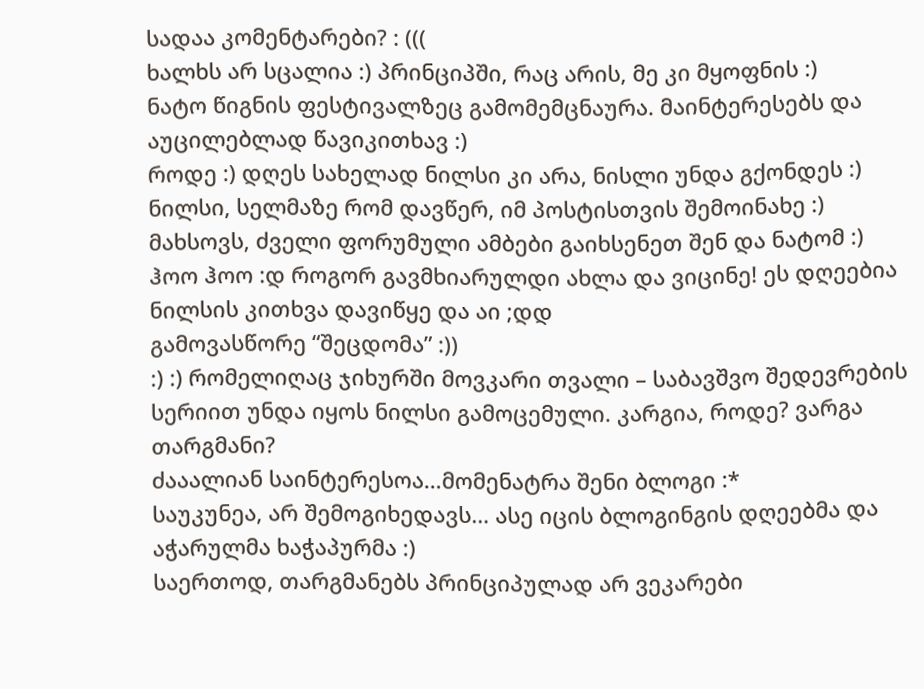სადაა კომენტარები? : (((
ხალხს არ სცალია :) პრინციპში, რაც არის, მე კი მყოფნის :)
ნატო წიგნის ფესტივალზეც გამომემცნაურა. მაინტერესებს და აუცილებლად წავიკითხავ :)
როდე :) დღეს სახელად ნილსი კი არა, ნისლი უნდა გქონდეს :)
ნილსი, სელმაზე რომ დავწერ, იმ პოსტისთვის შემოინახე :)
მახსოვს, ძველი ფორუმული ამბები გაიხსენეთ შენ და ნატომ :)
ჰოო ჰოო :დ როგორ გავმხიარულდი ახლა და ვიცინე! ეს დღეებია ნილსის კითხვა დავიწყე და აი ;დდ
გამოვასწორე “შეცდომა” :))
:) :) რომელიღაც ჯიხურში მოვკარი თვალი – საბავშვო შედევრების სერიით უნდა იყოს ნილსი გამოცემული. კარგია, როდე? ვარგა თარგმანი?
ძააალიან საინტერესოა…მომენატრა შენი ბლოგი :*
საუკუნეა, არ შემოგიხედავს… ასე იცის ბლოგინგის დღეებმა და აჭარულმა ხაჭაპურმა :)
საერთოდ, თარგმანებს პრინციპულად არ ვეკარები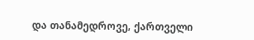და თანამედროვე, ქართველი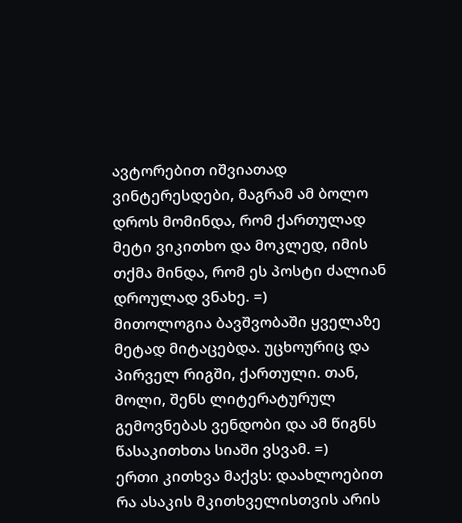ავტორებით იშვიათად ვინტერესდები, მაგრამ ამ ბოლო დროს მომინდა, რომ ქართულად მეტი ვიკითხო და მოკლედ, იმის თქმა მინდა, რომ ეს პოსტი ძალიან დროულად ვნახე. =)
მითოლოგია ბავშვობაში ყველაზე მეტად მიტაცებდა. უცხოურიც და პირველ რიგში, ქართული. თან, მოლი, შენს ლიტერატურულ გემოვნებას ვენდობი და ამ წიგნს წასაკითხთა სიაში ვსვამ. =)
ერთი კითხვა მაქვს: დაახლოებით რა ასაკის მკითხველისთვის არის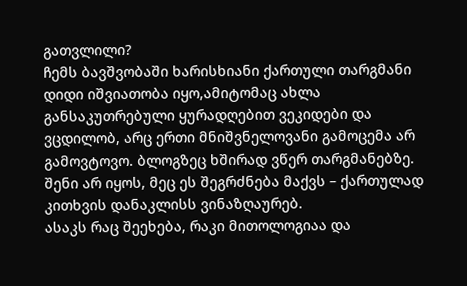გათვლილი?
ჩემს ბავშვობაში ხარისხიანი ქართული თარგმანი დიდი იშვიათობა იყო,ამიტომაც ახლა განსაკუთრებული ყურადღებით ვეკიდები და ვცდილობ, არც ერთი მნიშვნელოვანი გამოცემა არ გამოვტოვო. ბლოგზეც ხშირად ვწერ თარგმანებზე. შენი არ იყოს, მეც ეს შეგრძნება მაქვს – ქართულად კითხვის დანაკლისს ვინაზღაურებ.
ასაკს რაც შეეხება, რაკი მითოლოგიაა და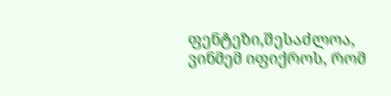ფენტეზი,შესაძლოა, ვინმემ იფიქროს, რომ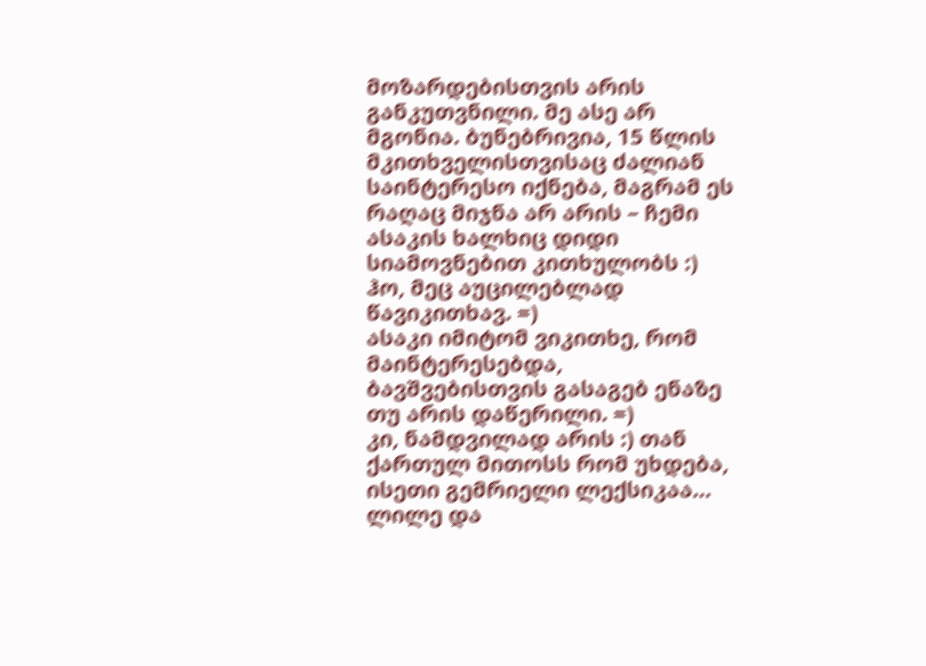მოზარდებისთვის არის განკუთვნილი. მე ასე არ მგონია. ბუნებრივია, 15 წლის მკითხველისთვისაც ძალიან საინტერესო იქნება, მაგრამ ეს რაღაც მიჯნა არ არის – ჩემი ასაკის ხალხიც დიდი სიამოვნებით კითხულობს :)
ჰო, მეც აუცილებლად წავიკითხავ. =)
ასაკი იმიტომ ვიკითხე, რომ მაინტერესებდა, ბავშვებისთვის გასაგებ ენაზე თუ არის დაწერილი. =)
კი, ნამდვილად არის :) თან ქართულ მითოსს რომ უხდება, ისეთი გემრიელი ლექსიკაა…
ლილე და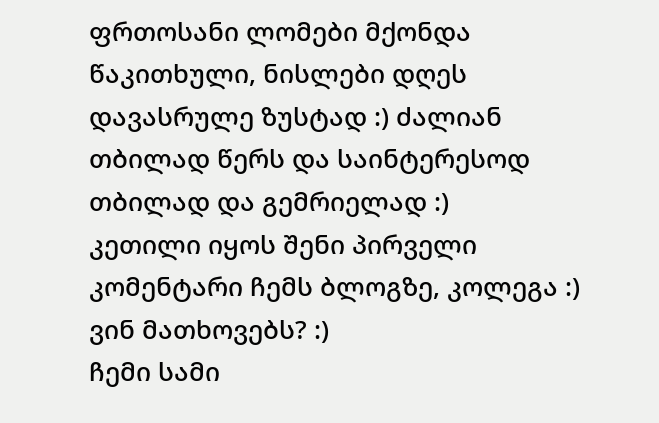ფრთოსანი ლომები მქონდა წაკითხული, ნისლები დღეს დავასრულე ზუსტად :) ძალიან თბილად წერს და საინტერესოდ
თბილად და გემრიელად :)
კეთილი იყოს შენი პირველი კომენტარი ჩემს ბლოგზე, კოლეგა :)
ვინ მათხოვებს? :)
ჩემი სამი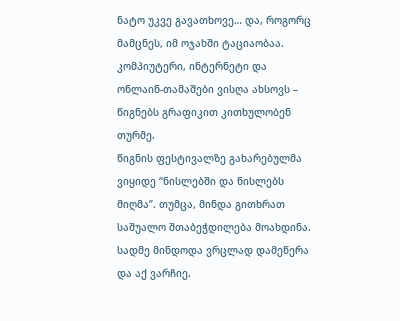ნატო უკვე გავათხოვე… და, როგორც მამცნეს, იმ ოჯახში ტაციაობაა. კომპიუტერი, ინტერნეტი და ონლაინ-თამაშები ვისღა ახსოვს – წიგნებს გრაფიკით კითხულობენ თურმე.
წიგნის ფესტივალზე გახარებულმა ვიყიდე “ნისლებში და ნისლებს მიღმა”. თუმცა, მინდა გითხრათ საშუალო შთაბეჭდილება მოახდინა. სადმე მინდოდა ვრცლად დამეწერა და აქ ვარჩიე.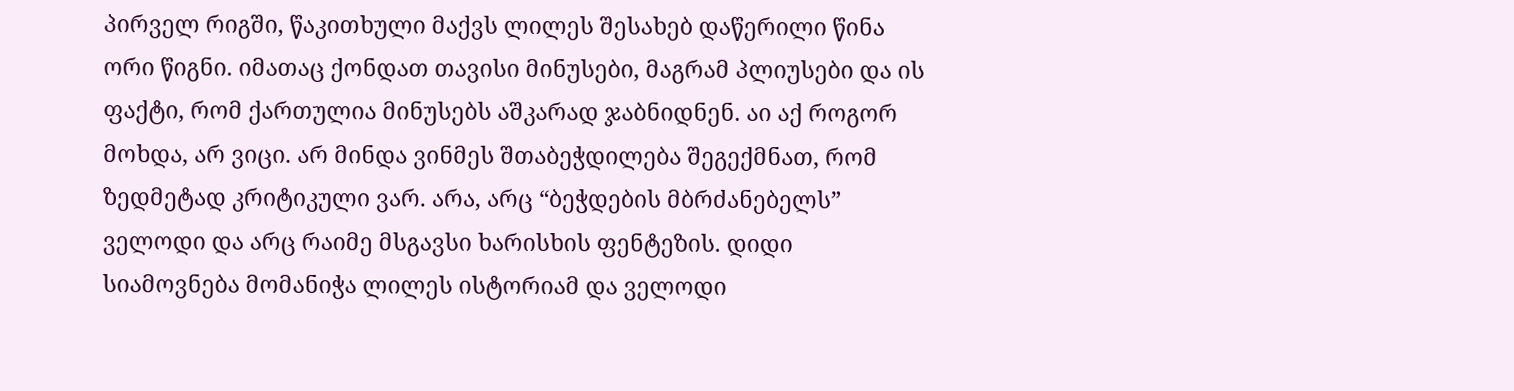პირველ რიგში, წაკითხული მაქვს ლილეს შესახებ დაწერილი წინა ორი წიგნი. იმათაც ქონდათ თავისი მინუსები, მაგრამ პლიუსები და ის ფაქტი, რომ ქართულია მინუსებს აშკარად ჯაბნიდნენ. აი აქ როგორ მოხდა, არ ვიცი. არ მინდა ვინმეს შთაბეჭდილება შეგექმნათ, რომ ზედმეტად კრიტიკული ვარ. არა, არც “ბეჭდების მბრძანებელს” ველოდი და არც რაიმე მსგავსი ხარისხის ფენტეზის. დიდი სიამოვნება მომანიჭა ლილეს ისტორიამ და ველოდი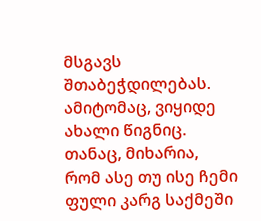მსგავს შთაბეჭდილებას. ამიტომაც, ვიყიდე ახალი წიგნიც. თანაც, მიხარია, რომ ასე თუ ისე ჩემი ფული კარგ საქმეში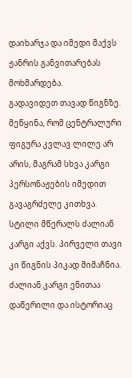დაიხარჯა და იმედი მაქვს ჟანრის განვითარებას მოხმარდება.
გადავიდეთ თავად წიგნზე. მეწყინა, რომ ცენტრალური ფიგურა კვლავ ლილე არ არის, მაგრამ სხვა კარგი პერსონაჟების იმედით გავაგრძელე კითხვა. სტილი მწერალს ძალიან კარგი აქვს. პირველი თავი კი წიგნის პიკად მიმაჩნია. ძალიან კარგი ენითაა დაწერილი და ისტორიაც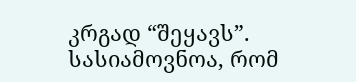კრგად “შეყავს”. სასიამოვნოა, რომ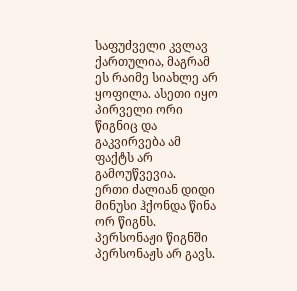საფუძველი კვლავ ქართულია, მაგრამ ეს რაიმე სიახლე არ ყოფილა. ასეთი იყო პირველი ორი წიგნიც და გაკვირვება ამ ფაქტს არ გამოუწვევია.
ერთი ძალიან დიდი მინუსი ჰქონდა წინა ორ წიგნს. პერსონაჟი წიგნში პერსონაჟს არ გავს.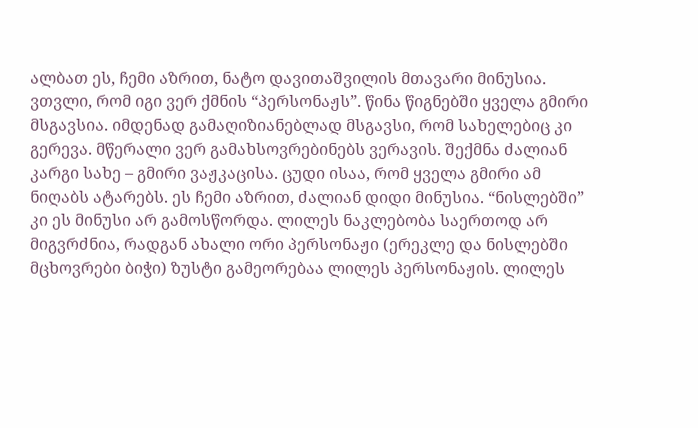ალბათ ეს, ჩემი აზრით, ნატო დავითაშვილის მთავარი მინუსია. ვთვლი, რომ იგი ვერ ქმნის “პერსონაჟს”. წინა წიგნებში ყველა გმირი მსგავსია. იმდენად გამაღიზიანებლად მსგავსი, რომ სახელებიც კი გერევა. მწერალი ვერ გამახსოვრებინებს ვერავის. შექმნა ძალიან კარგი სახე – გმირი ვაჟკაცისა. ცუდი ისაა, რომ ყველა გმირი ამ ნიღაბს ატარებს. ეს ჩემი აზრით, ძალიან დიდი მინუსია. “ნისლებში” კი ეს მინუსი არ გამოსწორდა. ლილეს ნაკლებობა საერთოდ არ მიგვრძნია, რადგან ახალი ორი პერსონაჟი (ერეკლე და ნისლებში მცხოვრები ბიჭი) ზუსტი გამეორებაა ლილეს პერსონაჟის. ლილეს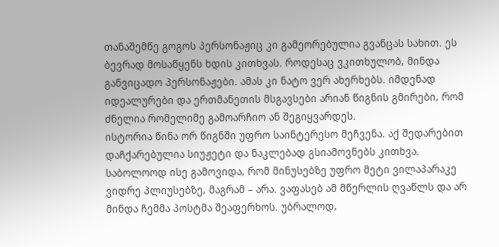თანაშემწე გოგოს პერსონაჟიც კი გამეორებულია გვანცას სახით. ეს ბევრად მოსაწყენს ხდის კითხვას. როდესაც ვკითხულობ, მინდა განვიცადო პერსონაჟები. ამას კი ნატო ვერ ახერხებს. იმდენად იდეალურები და ერთმანეთის მსგავსები არიან წიგნის გმირები, რომ ძნელია რომელიმე გამოარჩიო ან შეგიყვარდეს.
ისტორია წინა ორ წიგნში უფრო საინტერესო მეჩვენა. აქ შედარებით დაჩქარებულია სიუჟეტი და ნაკლებად გსიამოვნებს კითხვა.
საბოლოოდ ისე გამოვიდა, რომ მინუსებზე უფრო მეტი ვილაპარაკე ვიდრე პლიუსებზე, მაგრამ – არა. ვაფასებ ამ მწერლის ღვაწლს და არ მინდა ჩემმა პოსტმა შეაფერხოს. უბრალოდ,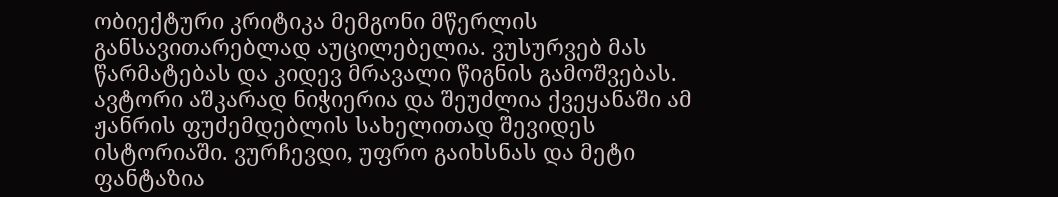ობიექტური კრიტიკა მემგონი მწერლის განსავითარებლად აუცილებელია. ვუსურვებ მას წარმატებას და კიდევ მრავალი წიგნის გამოშვებას. ავტორი აშკარად ნიჭიერია და შეუძლია ქვეყანაში ამ ჟანრის ფუძემდებლის სახელითად შევიდეს ისტორიაში. ვურჩევდი, უფრო გაიხსნას და მეტი ფანტაზია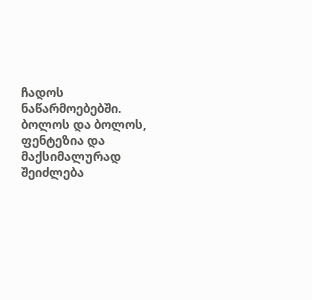ჩადოს ნაწარმოებებში. ბოლოს და ბოლოს, ფენტეზია და მაქსიმალურად შეიძლება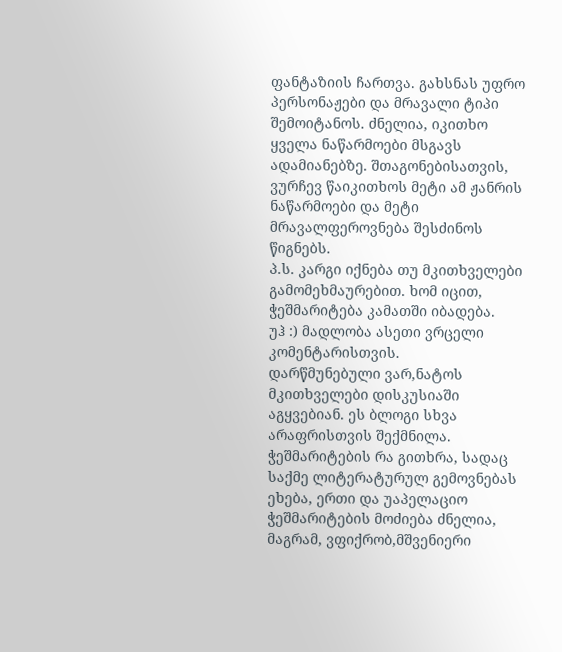ფანტაზიის ჩართვა. გახსნას უფრო პერსონაჟები და მრავალი ტიპი შემოიტანოს. ძნელია, იკითხო ყველა ნაწარმოები მსგავს ადამიანებზე. შთაგონებისათვის, ვურჩევ წაიკითხოს მეტი ამ ჟანრის ნაწარმოები და მეტი მრავალფეროვნება შესძინოს წიგნებს.
პ.ს. კარგი იქნება თუ მკითხველები გამომეხმაურებით. ხომ იცით, ჭეშმარიტება კამათში იბადება.
უჰ :) მადლობა ასეთი ვრცელი კომენტარისთვის.
დარწმუნებული ვარ,ნატოს მკითხველები დისკუსიაში აგყვებიან. ეს ბლოგი სხვა არაფრისთვის შექმნილა. ჭეშმარიტების რა გითხრა, სადაც საქმე ლიტერატურულ გემოვნებას ეხება, ერთი და უაპელაციო ჭეშმარიტების მოძიება ძნელია, მაგრამ, ვფიქრობ,მშვენიერი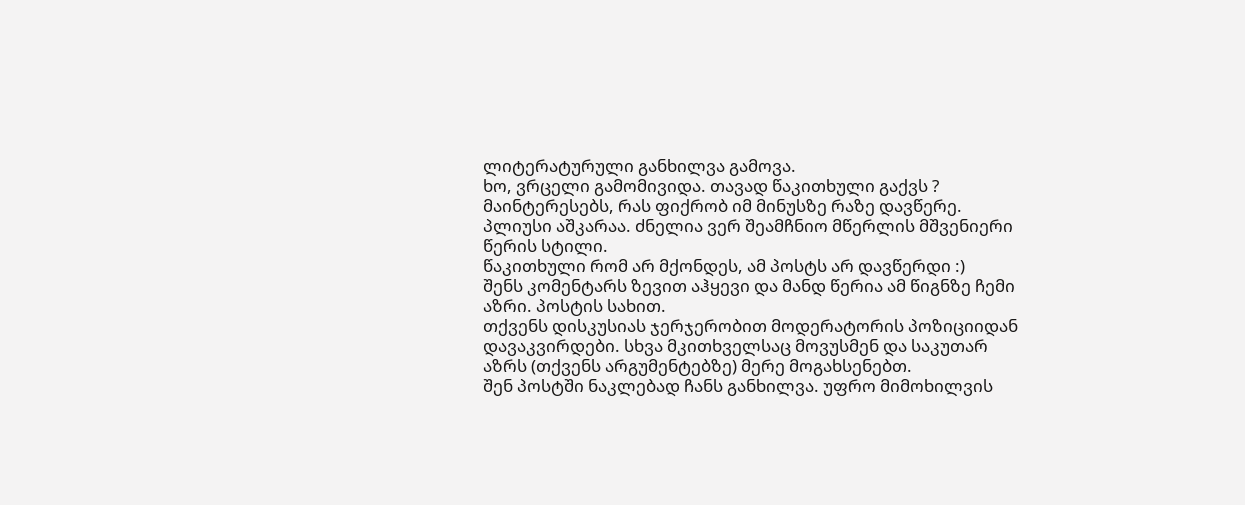ლიტერატურული განხილვა გამოვა.
ხო, ვრცელი გამომივიდა. თავად წაკითხული გაქვს ? მაინტერესებს, რას ფიქრობ იმ მინუსზე რაზე დავწერე.
პლიუსი აშკარაა. ძნელია ვერ შეამჩნიო მწერლის მშვენიერი წერის სტილი.
წაკითხული რომ არ მქონდეს, ამ პოსტს არ დავწერდი :)
შენს კომენტარს ზევით აჰყევი და მანდ წერია ამ წიგნზე ჩემი აზრი. პოსტის სახით.
თქვენს დისკუსიას ჯერჯერობით მოდერატორის პოზიციიდან დავაკვირდები. სხვა მკითხველსაც მოვუსმენ და საკუთარ აზრს (თქვენს არგუმენტებზე) მერე მოგახსენებთ.
შენ პოსტში ნაკლებად ჩანს განხილვა. უფრო მიმოხილვის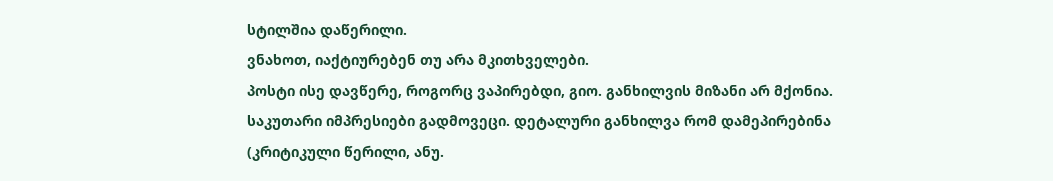სტილშია დაწერილი.
ვნახოთ, იაქტიურებენ თუ არა მკითხველები.
პოსტი ისე დავწერე, როგორც ვაპირებდი, გიო. განხილვის მიზანი არ მქონია. საკუთარი იმპრესიები გადმოვეცი. დეტალური განხილვა რომ დამეპირებინა (კრიტიკული წერილი, ანუ.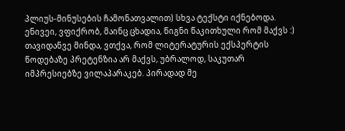პლიუს-მინუსების ჩამონათვალით) სხვა ტექსტი იქნებოდა.
ენივეი, ვფიქრობ, მაინც ცხადია, წიგნი წაკითხული რომ მაქვს :)
თავიდანვე მინდა, ვთქვა, რომ ლიტერატურის ექსპერტის წოდებაზე პრეტენზია არ მაქვს, უბრალოდ, საკუთარ იმპრესიებზე ვილაპარაკებ. პირადად მე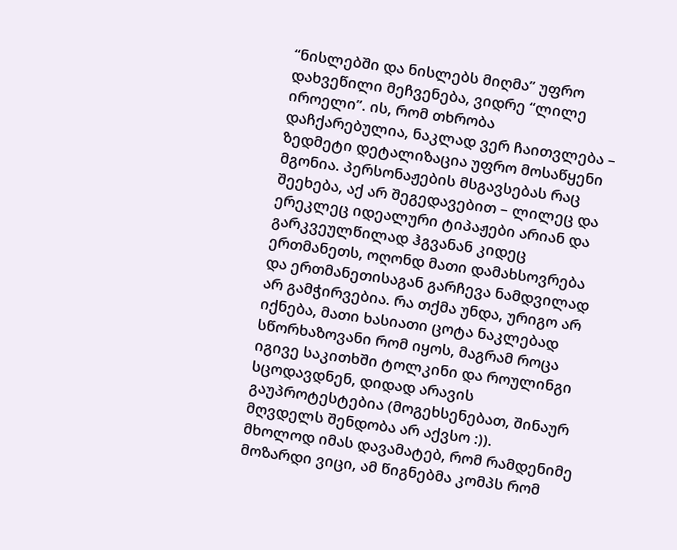“ნისლებში და ნისლებს მიღმა” უფრო დახვეწილი მეჩვენება, ვიდრე “ლილე იროელი”. ის, რომ თხრობა დაჩქარებულია, ნაკლად ვერ ჩაითვლება – ზედმეტი დეტალიზაცია უფრო მოსაწყენი მგონია. პერსონაჟების მსგავსებას რაც შეეხება, აქ არ შეგედავებით – ლილეც და ერეკლეც იდეალური ტიპაჟები არიან და გარკვეულწილად ჰგვანან კიდეც ერთმანეთს, ოღონდ მათი დამახსოვრება და ერთმანეთისაგან გარჩევა ნამდვილად არ გამჭირვებია. რა თქმა უნდა, ურიგო არ იქნება, მათი ხასიათი ცოტა ნაკლებად სწორხაზოვანი რომ იყოს, მაგრამ როცა იგივე საკითხში ტოლკინი და როულინგი სცოდავდნენ, დიდად არავის გაუპროტესტებია (მოგეხსენებათ, შინაურ მღვდელს შენდობა არ აქვსო :)).
მხოლოდ იმას დავამატებ, რომ რამდენიმე მოზარდი ვიცი, ამ წიგნებმა კომპს რომ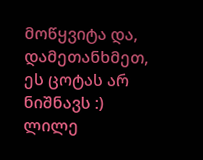მოწყვიტა და, დამეთანხმეთ, ეს ცოტას არ ნიშნავს :)
ლილე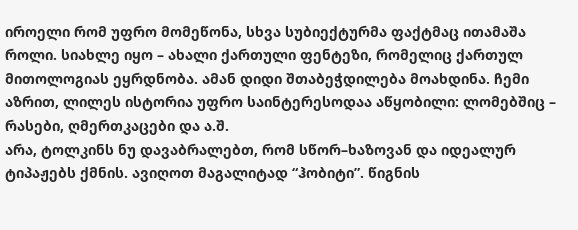იროელი რომ უფრო მომეწონა, სხვა სუბიექტურმა ფაქტმაც ითამაშა როლი. სიახლე იყო – ახალი ქართული ფენტეზი, რომელიც ქართულ მითოლოგიას ეყრდნობა. ამან დიდი შთაბეჭდილება მოახდინა. ჩემი აზრით, ლილეს ისტორია უფრო საინტერესოდაა აწყობილი: ლომებშიც – რასები, ღმერთკაცები და ა.შ.
არა, ტოლკინს ნუ დავაბრალებთ, რომ სწორ–ხაზოვან და იდეალურ ტიპაჟებს ქმნის. ავიღოთ მაგალიტად “ჰობიტი”. წიგნის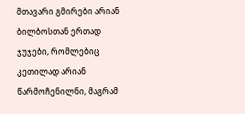მთავარი გმირები არიან ბილბოსთან ერთად ჯუჯები, რომლებიც კეთილად არიან წარმოჩენილნი, მაგრამ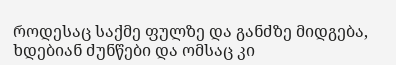როდესაც საქმე ფულზე და განძზე მიდგება, ხდებიან ძუნწები და ომსაც კი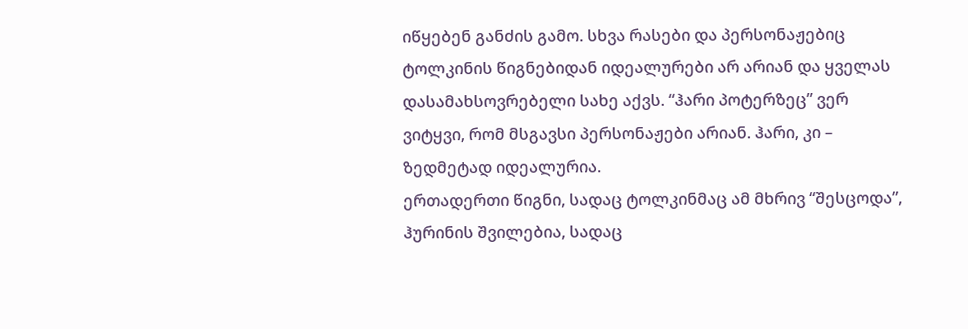იწყებენ განძის გამო. სხვა რასები და პერსონაჟებიც ტოლკინის წიგნებიდან იდეალურები არ არიან და ყველას დასამახსოვრებელი სახე აქვს. “ჰარი პოტერზეც” ვერ ვიტყვი, რომ მსგავსი პერსონაჟები არიან. ჰარი, კი – ზედმეტად იდეალურია.
ერთადერთი წიგნი, სადაც ტოლკინმაც ამ მხრივ “შესცოდა”, ჰურინის შვილებია, სადაც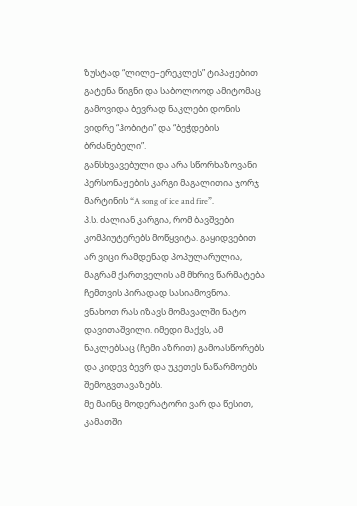ზუსტად “ლილე–ერეკლეს” ტიპაჟებით გატენა წიგნი და საბოლოოდ ამიტომაც გამოვიდა ბევრად ნაკლები დონის ვიდრე “ჰობიტი” და “ბეჭდების ბრძანებელი”.
განსხვავებული და არა სწორხაზოვანი პერსონაჟების კარგი მაგალითია ჯორჯ მარტინის “A song of ice and fire”.
პ.ს. ძალიან კარგია, რომ ბავშვები კომპიუტერებს მოწყვიტა. გაყიდვებით არ ვიცი რამდენად პოპულარულია, მაგრამ ქართველის ამ მხრივ წარმატება ჩემთვის პირადად სასიამოვნოა.
ვნახოთ რას იზავს მომავალში ნატო დავითაშვილი. იმედი მაქვს, ამ ნაკლებსაც (ჩემი აზრით) გამოასწორებს და კიდევ ბევრ და უკეთეს ნაწარმოებს შემოგვთავაზებს.
მე მაინც მოდერატორი ვარ და წესით, კამათში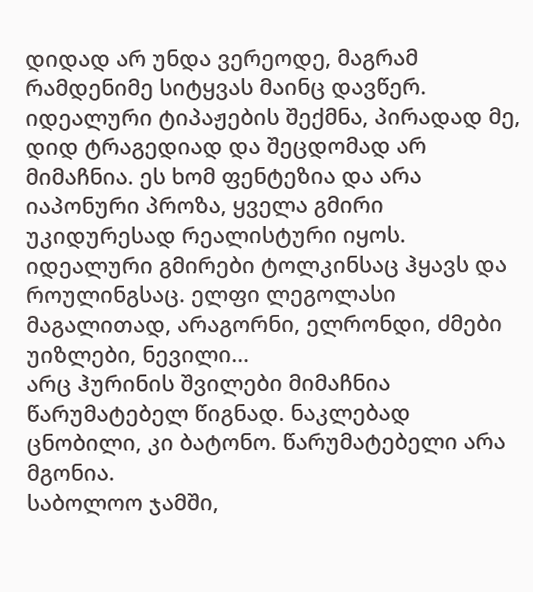დიდად არ უნდა ვერეოდე, მაგრამ რამდენიმე სიტყვას მაინც დავწერ.
იდეალური ტიპაჟების შექმნა, პირადად მე, დიდ ტრაგედიად და შეცდომად არ მიმაჩნია. ეს ხომ ფენტეზია და არა იაპონური პროზა, ყველა გმირი უკიდურესად რეალისტური იყოს.
იდეალური გმირები ტოლკინსაც ჰყავს და როულინგსაც. ელფი ლეგოლასი მაგალითად, არაგორნი, ელრონდი, ძმები უიზლები, ნევილი…
არც ჰურინის შვილები მიმაჩნია წარუმატებელ წიგნად. ნაკლებად ცნობილი, კი ბატონო. წარუმატებელი არა მგონია.
საბოლოო ჯამში,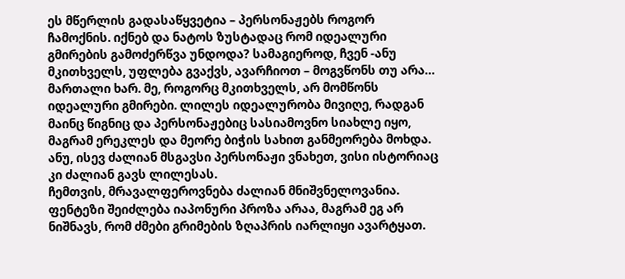ეს მწერლის გადასაწყვეტია – პერსონაჟებს როგორ ჩამოქნის. იქნებ და ნატოს ზუსტადაც რომ იდეალური გმირების გამოძერწვა უნდოდა? სამაგიეროდ, ჩვენ -ანუ მკითხველს, უფლება გვაქვს, ავარჩიოთ – მოგვწონს თუ არა…
მართალი ხარ. მე, როგორც მკითხველს, არ მომწონს იდეალური გმირები. ლილეს იდეალურობა მივიღე, რადგან მაინც წიგნიც და პერსონაჟებიც სასიამოვნო სიახლე იყო, მაგრამ ერეკლეს და მეორე ბიჭის სახით განმეორება მოხდა. ანუ, ისევ ძალიან მსგავსი პერსონაჟი ვნახეთ, ვისი ისტორიაც კი ძალიან გავს ლილესას.
ჩემთვის, მრავალფეროვნება ძალიან მნიშვნელოვანია. ფენტეზი შეიძლება იაპონური პროზა არაა, მაგრამ ეგ არ ნიშნავს, რომ ძმები გრიმების ზღაპრის იარლიყი ავარტყათ.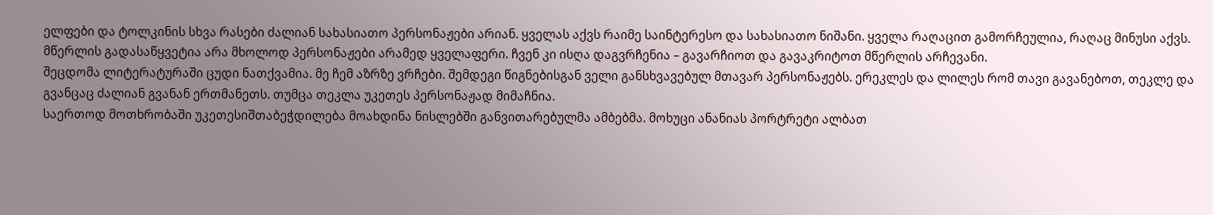ელფები და ტოლკინის სხვა რასები ძალიან სახასიათო პერსონაჟები არიან. ყველას აქვს რაიმე საინტერესო და სახასიათო ნიშანი. ყველა რაღაცით გამორჩეულია, რაღაც მინუსი აქვს.
მწერლის გადასაწყვეტია არა მხოლოდ პერსონაჟები არამედ ყველაფერი. ჩვენ კი ისღა დაგვრჩენია – გავარჩიოთ და გავაკრიტოთ მწერლის არჩევანი.
შეცდომა ლიტერატურაში ცუდი ნათქვამია. მე ჩემ აზრზე ვრჩები. შემდეგი წიგნებისგან ველი განსხვავებულ მთავარ პერსონაჟებს. ერეკლეს და ლილეს რომ თავი გავანებოთ, თეკლე და გვანცაც ძალიან გვანან ერთმანეთს. თუმცა თეკლა უკეთეს პერსონაჟად მიმაჩნია.
საერთოდ მოთხრობაში უკეთესიშთაბეჭდილება მოახდინა ნისლებში განვითარებულმა ამბებმა. მოხუცი ანანიას პორტრეტი ალბათ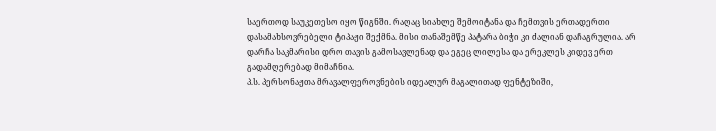საერთოდ საუკეთესო იყო წიგნში. რაღაც სიახლე შემოიტანა და ჩემთვის ერთადერთი დასამახსოვრებელი ტიპაჟი შექმნა. მისი თანაშემწე პატარა ბიჭი კი ძალიან დაჩაგრულია. არ დარჩა საკმარისი დრო თავის გამოსავლენად და ეგეც ლილესა და ერეკლეს კიდევ ერთ გადამღერებად მიმაჩნია.
პ.ს. პერსონაჟთა მრავალფეროვნების იდეალურ მაგალითად ფენტეზიში,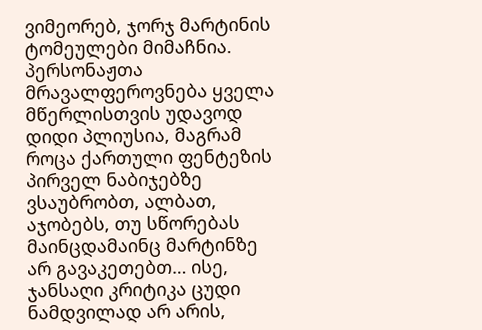ვიმეორებ, ჯორჯ მარტინის ტომეულები მიმაჩნია.
პერსონაჟთა მრავალფეროვნება ყველა მწერლისთვის უდავოდ დიდი პლიუსია, მაგრამ როცა ქართული ფენტეზის პირველ ნაბიჯებზე ვსაუბრობთ, ალბათ, აჯობებს, თუ სწორებას მაინცდამაინც მარტინზე არ გავაკეთებთ… ისე, ჯანსაღი კრიტიკა ცუდი ნამდვილად არ არის,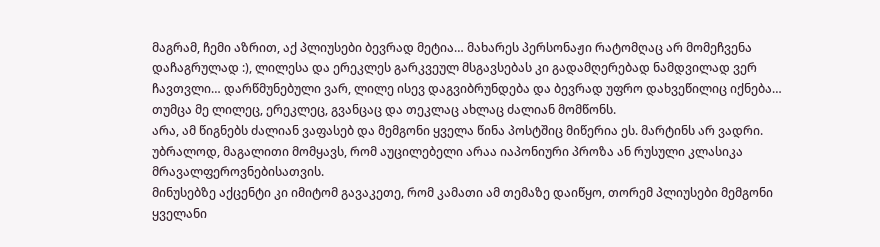მაგრამ, ჩემი აზრით, აქ პლიუსები ბევრად მეტია… მახარეს პერსონაჟი რატომღაც არ მომეჩვენა დაჩაგრულად :), ლილესა და ერეკლეს გარკვეულ მსგავსებას კი გადამღერებად ნამდვილად ვერ ჩავთვლი… დარწმუნებული ვარ, ლილე ისევ დაგვიბრუნდება და ბევრად უფრო დახვეწილიც იქნება… თუმცა მე ლილეც, ერეკლეც, გვანცაც და თეკლაც ახლაც ძალიან მომწონს.
არა, ამ წიგნებს ძალიან ვაფასებ და მემგონი ყველა წინა პოსტშიც მიწერია ეს. მარტინს არ ვადრი. უბრალოდ, მაგალითი მომყავს, რომ აუცილებელი არაა იაპონიური პროზა ან რუსული კლასიკა მრავალფეროვნებისათვის.
მინუსებზე აქცენტი კი იმიტომ გავაკეთე, რომ კამათი ამ თემაზე დაიწყო, თორემ პლიუსები მემგონი ყველანი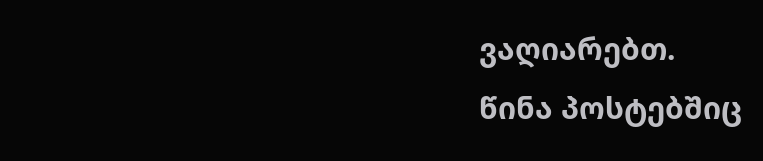ვაღიარებთ.
წინა პოსტებშიც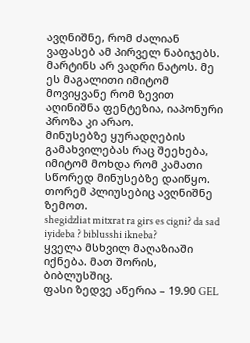ავღნიშნე, რომ ძალიან ვაფასებ ამ პირველ ნაბიჯებს.
მარტინს არ ვადრი ნატოს. მე ეს მაგალითი იმიტომ მოვიყვანე რომ ზევით აღინიშნა ფენტეზია, იაპონური პროზა კი არაო.
მინუსებზე ყურადღების გამახვილებას რაც შეეხება, იმიტომ მოხდა რომ კამათი სწორედ მინუსებზე დაიწყო. თორემ პლიუსებიც ავღნიშნე ზემოთ.
shegidzliat mitxrat ra girs es cigni? da sad iyideba ? biblusshi ikneba?
ყველა მსხვილ მაღაზიაში იქნება. მათ შორის, ბიბლუსშიც.
ფასი ზედვე აწერია – 19.90 GEL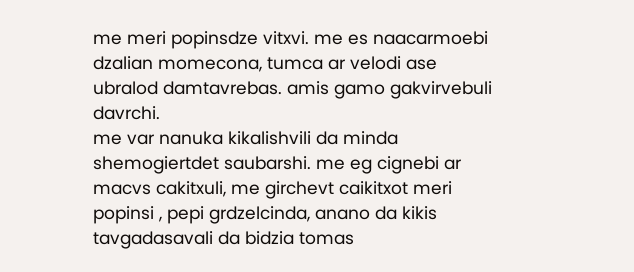me meri popinsdze vitxvi. me es naacarmoebi dzalian momecona, tumca ar velodi ase ubralod damtavrebas. amis gamo gakvirvebuli davrchi.
me var nanuka kikalishvili da minda shemogiertdet saubarshi. me eg cignebi ar macvs cakitxuli, me girchevt caikitxot meri popinsi , pepi grdzelcinda, anano da kikis tavgadasavali da bidzia tomas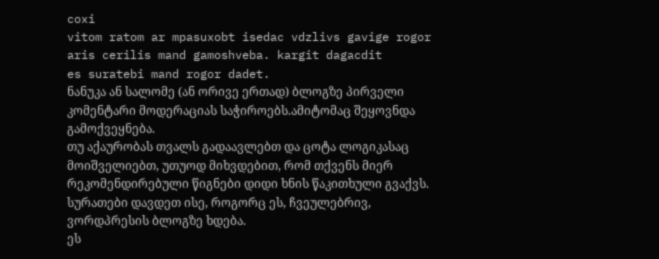coxi
vitom ratom ar mpasuxobt isedac vdzlivs gavige rogor aris cerilis mand gamoshveba. kargit dagacdit
es suratebi mand rogor dadet.
ნანუკა ან სალომე (ან ორივე ერთად) ბლოგზე პირველი კომენტარი მოდერაციას საჭიროებს.ამიტომაც შეყოვნდა გამოქვეყნება.
თუ აქაურობას თვალს გადაავლებთ და ცოტა ლოგიკასაც მოიშველიებთ, უთუოდ მიხვდებით, რომ თქვენს მიერ რეკომენდირებული წიგნები დიდი ხნის წაკითხული გვაქვს.
სურათები დავდეთ ისე, როგორც ეს, ჩვეულებრივ, ვორდპრესის ბლოგზე ხდება.
ეს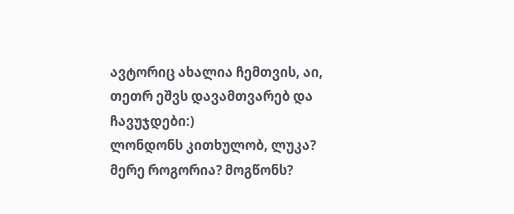ავტორიც ახალია ჩემთვის, აი, თეთრ ეშვს დავამთვარებ და ჩავუჯდები:)
ლონდონს კითხულობ, ლუკა? მერე როგორია? მოგწონს?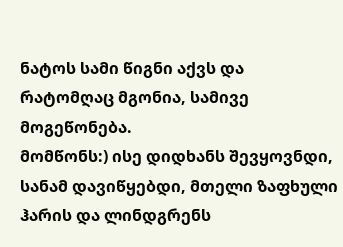ნატოს სამი წიგნი აქვს და რატომღაც მგონია, სამივე მოგეწონება.
მომწონს:) ისე დიდხანს შევყოვნდი, სანამ დავიწყებდი, მთელი ზაფხული ჰარის და ლინდგრენს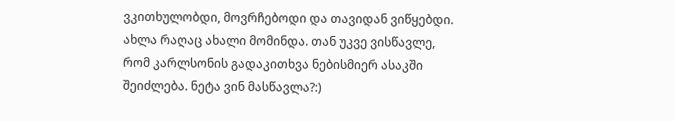ვკითხულობდი, მოვრჩებოდი და თავიდან ვიწყებდი. ახლა რაღაც ახალი მომინდა. თან უკვე ვისწავლე, რომ კარლსონის გადაკითხვა ნებისმიერ ასაკში შეიძლება. ნეტა ვინ მასწავლა?:)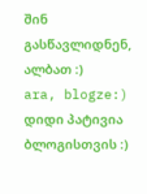შინ გასწავლიდნენ, ალბათ :)
ara, blogze:)
დიდი პატივია ბლოგისთვის :)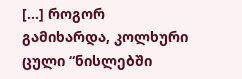[...] როგორ გამიხარდა, კოლხური ცული “ნისლებში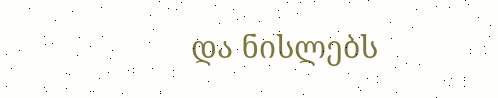და ნისლებს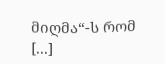მიღმა“-ს რომ [...]